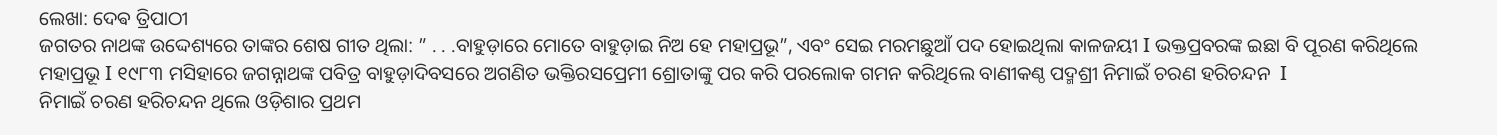ଲେଖା: ଦେଵ ତ୍ରିପାଠୀ
ଜଗତର ନାଥଙ୍କ ଉଦ୍ଦେଶ୍ୟରେ ତାଙ୍କର ଶେଷ ଗୀତ ଥିଲା: ” . . .ବାହୁଡ଼ାରେ ମୋତେ ବାହୁଡ଼ାଇ ନିଅ ହେ ମହାପ୍ରଭୂ”, ଏବଂ ସେଇ ମରମଛୁଆଁ ପଦ ହୋଇଥିଲା କାଳଜୟୀ I ଭକ୍ତପ୍ରବରଙ୍କ ଇଛା ବି ପୂରଣ କରିଥିଲେ ମହାପ୍ରଭୂ I ୧୯୮୩ ମସିହାରେ ଜଗନ୍ନାଥଙ୍କ ପବିତ୍ର ବାହୁଡ଼ାଦିବସରେ ଅଗଣିତ ଭକ୍ତିରସପ୍ରେମୀ ଶ୍ରୋତାଙ୍କୁ ପର କରି ପରଲୋକ ଗମନ କରିଥିଲେ ବାଣୀକଣ୍ଠ ପଦ୍ମଶ୍ରୀ ନିମାଇଁ ଚରଣ ହରିଚନ୍ଦନ  I
ନିମାଇଁ ଚରଣ ହରିଚନ୍ଦନ ଥିଲେ ଓଡ଼ିଶାର ପ୍ରଥମ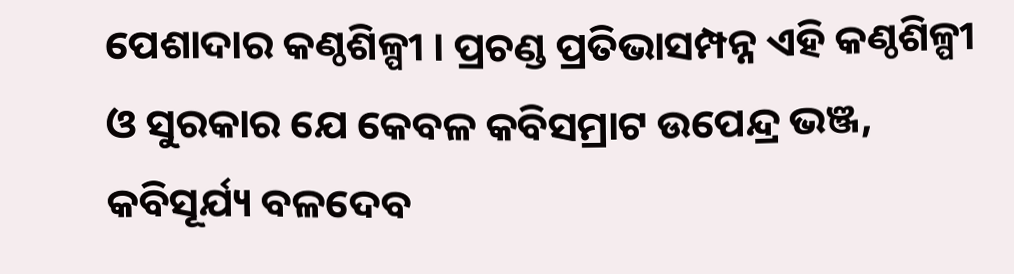ପେଶାଦାର କଣ୍ଠଶିଳ୍ପୀ । ପ୍ରଚଣ୍ଡ ପ୍ରତିଭାସମ୍ପନ୍ନ ଏହି କଣ୍ଠଶିଳ୍ପୀ ଓ ସୁରକାର ଯେ କେବଳ କବିସମ୍ରାଟ ଉପେନ୍ଦ୍ର ଭଞ୍ଜ, କବିସୂର୍ଯ୍ୟ ବଳଦେବ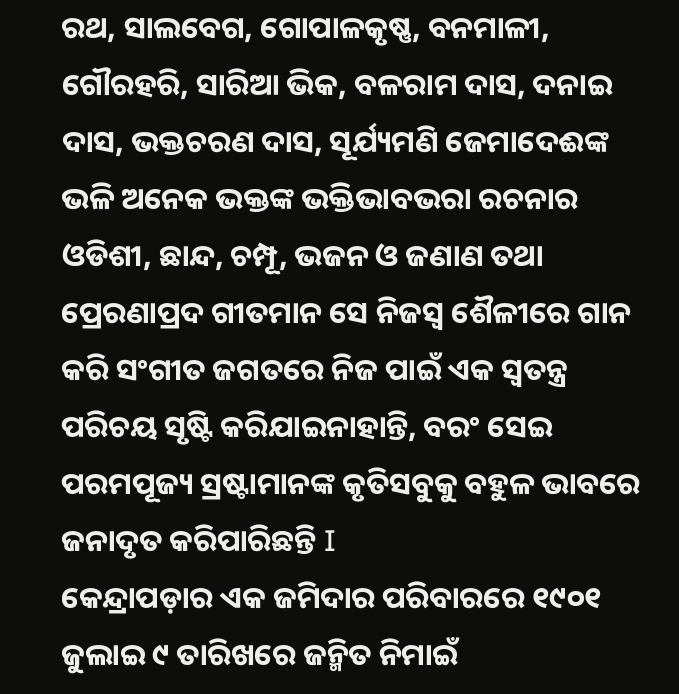ରଥ, ସାଲବେଗ, ଗୋପାଳକୃଷ୍ଣ, ବନମାଳୀ, ଗୌରହରି, ସାରିଆ ଭିକ, ବଳରାମ ଦାସ, ଦନାଇ ଦାସ, ଭକ୍ତଚରଣ ଦାସ, ସୂର୍ଯ୍ୟମଣି ଜେମାଦେଈଙ୍କ ଭଳି ଅନେକ ଭକ୍ତଙ୍କ ଭକ୍ତିଭାବଭରା ରଚନାର ଓଡିଶୀ, ଛାନ୍ଦ, ଚମ୍ପୂ, ଭଜନ ଓ ଜଣାଣ ତଥା ପ୍ରେରଣାପ୍ରଦ ଗୀତମାନ ସେ ନିଜସ୍ୱ ଶୈଳୀରେ ଗାନ କରି ସଂଗୀତ ଜଗତରେ ନିଜ ପାଇଁ ଏକ ସ୍ୱତନ୍ତ୍ର ପରିଚୟ ସୃଷ୍ଟି କରିଯାଇନାହାନ୍ତି, ବରଂ ସେଇ ପରମପୂଜ୍ୟ ସ୍ରଷ୍ଟାମାନଙ୍କ କୃତିସବୁକୁ ବହୁଳ ଭାବରେ ଜନାଦୃତ କରିପାରିଛନ୍ତି I
କେନ୍ଦ୍ରାପଡ଼ାର ଏକ ଜମିଦାର ପରିବାରରେ ୧୯୦୧ ଜୁଲାଇ ୯ ତାରିଖରେ ଜନ୍ମିତ ନିମାଇଁ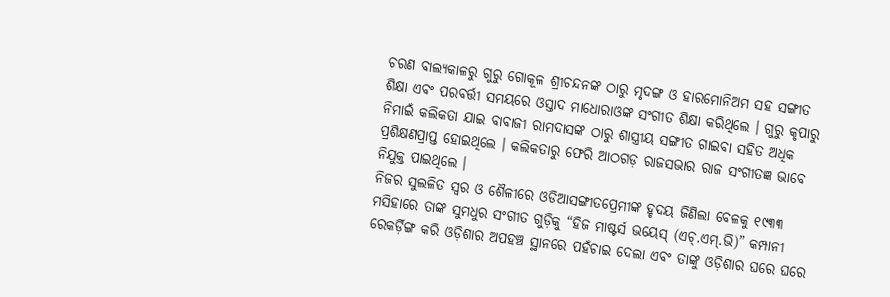ଚରଣ ବାଲ୍ୟକାଳରୁ ଗୁରୁ ଗୋକୂଳ ଶ୍ରୀଚନ୍ଦନଙ୍କ ଠାରୁ ମୃଦଙ୍ଗ ଓ ହାରମୋନିଅମ ସହ ସଙ୍ଗୀତ ଶିକ୍ଷା ଏବଂ ପରବର୍ତ୍ତୀ ସମୟରେ ଓସ୍ତାଦ ମାଧୋରାଓଙ୍କ ସଂଗୀତ ଶିକ୍ଷା କରିଥିଲେ । ଗୁରୁ କୃପାରୁ ନିମାଇଁ କଲିକତା ଯାଇ ବାବାଜୀ ରାମଦାସଙ୍କ ଠାରୁ ଶାସ୍ତ୍ରୀୟ ସଙ୍ଗୀତ ଗାଇବା ସହିତ ଅଧିକ ପ୍ରଶିକ୍ଷଣପ୍ରାପ୍ତ ହୋଇଥିଲେ । କଲିକତାରୁ ଫେରି ଆଠଗଡ଼ ରାଜସଭାର ରାଜ ସଂଗୀତଜ୍ଞ ଭାବେ ନିଯୁକ୍ତ ପାଇଥିଲେ ।
ନିଜର ସୁଲଳିତ ସ୍ଵର ଓ ଶୈଳୀରେ ଓଡିଆସଙ୍ଗୀତପ୍ରେମୀଙ୍କ ହୃଦୟ ଜିଣିଲା ବେଳକୁ ୧୯୩୩ ମସିହାରେ ତାଙ୍କ ସୁମଧୁର ସଂଗୀତ ଗୁଡ଼ିକୁ “ହିଜ ମାଷ୍ଟର୍ସ ଭୟେସ୍ (ଏଚ୍.ଏମ୍.ଭି)” କମ୍ପାନୀ ରେକର୍ଡ଼ିଙ୍ଗ କରି ଓଡ଼ିଶାର ଅପହଞ୍ଚ ସ୍ଥାନରେ ପହଁଚାଇ ଦେଲା ଏବଂ ତାଙ୍କୁ ଓଡ଼ିଶାର ଘରେ ଘରେ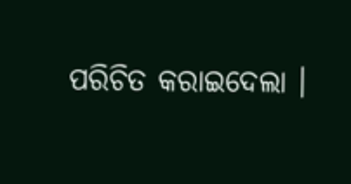ପରିଚିତ କରାଇଦେଲା ।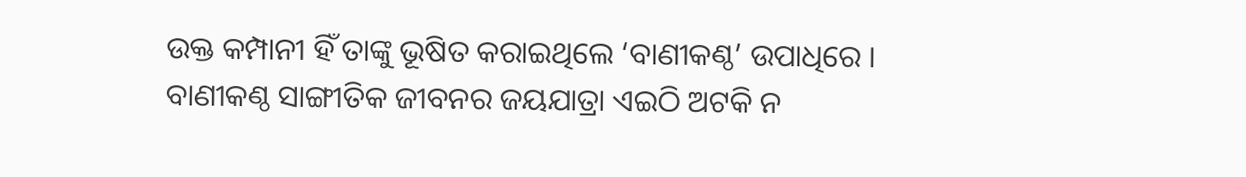ଉକ୍ତ କମ୍ପାନୀ ହିଁ ତାଙ୍କୁ ଭୂଷିତ କରାଇଥିଲେ ‘ବାଣୀକଣ୍ଠ’ ଉପାଧିରେ ।
ବାଣୀକଣ୍ଠ ସାଙ୍ଗୀତିକ ଜୀବନର ଜୟଯାତ୍ରା ଏଇଠି ଅଟକି ନ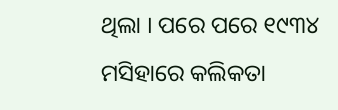ଥିଲା । ପରେ ପରେ ୧୯୩୪ ମସିହାରେ କଲିକତା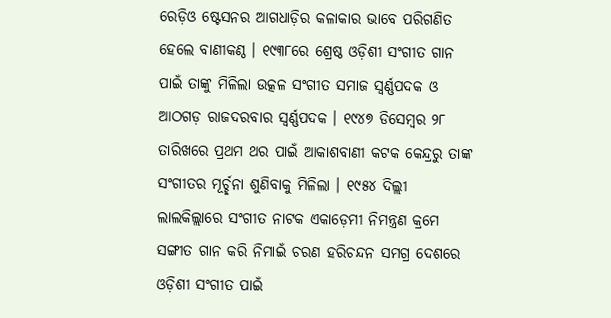ରେଡ଼ିଓ ଷ୍ଟେସନର ଆଗଧାଡ଼ିର କଳାକାର ଭାବେ ପରିଗଣିତ ହେଲେ ବାଣୀକଣ୍ଠ । ୧୯୩୮ରେ ଶ୍ରେଷ୍ଠ ଓଡ଼ିଶୀ ସଂଗୀତ ଗାନ ପାଇଁ ତାଙ୍କୁ ମିଳିଲା ଉତ୍କଳ ସଂଗୀତ ସମାଜ ସ୍ୱର୍ଣ୍ଣପଦକ ଓ ଆଠଗଡ଼ ରାଜଦରବାର ସ୍ୱର୍ଣ୍ଣପଦକ । ୧୯୪୭ ଡିସେମ୍ବର ୨୮ ତାରିଖରେ ପ୍ରଥମ ଥର ପାଇଁ ଆକାଶବାଣୀ କଟକ କେନ୍ଦ୍ରରୁ ତାଙ୍କ ସଂଗୀତର ମୂର୍ଚ୍ଛନା ଶୁଣିବାକୁ ମିଳିଲା । ୧୯୫୪ ଦିଲ୍ଲୀ ଲାଲକିଲ୍ଲାରେ ସଂଗୀତ ନାଟକ ଏକାଡ଼େମୀ ନିମନ୍ତ୍ରଣ କ୍ରମେ ସଙ୍ଗୀତ ଗାନ କରି ନିମାଇଁ ଚରଣ ହରିଚନ୍ଦନ ସମଗ୍ର ଦେଶରେ ଓଡ଼ିଶୀ ସଂଗୀତ ପାଇଁ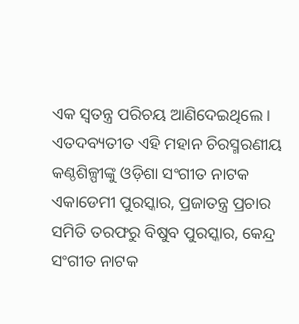ଏକ ସ୍ୱତନ୍ତ୍ର ପରିଚୟ ଆଣିଦେଇଥିଲେ ।
ଏତଦବ୍ୟତୀତ ଏହି ମହାନ ଚିରସ୍ମରଣୀୟ କଣ୍ଠଶିଳ୍ପୀଙ୍କୁ ଓଡ଼ିଶା ସଂଗୀତ ନାଟକ ଏକାଡେମୀ ପୁରସ୍କାର, ପ୍ରଜାତନ୍ତ୍ର ପ୍ରଚାର ସମିତି ତରଫରୁ ବିଷୁବ ପୁରସ୍କାର, କେନ୍ଦ୍ର ସଂଗୀତ ନାଟକ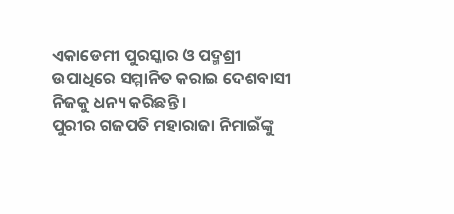ଏକାଡେମୀ ପୁରସ୍କାର ଓ ପଦ୍ମଶ୍ରୀ ଉପାଧିରେ ସମ୍ମାନିତ କରାଇ ଦେଶବାସୀ ନିଜକୁ ଧନ୍ୟ କରିଛନ୍ତି ।
ପୁରୀର ଗଜପତି ମହାରାଜା ନିମାଇଁଙ୍କୁ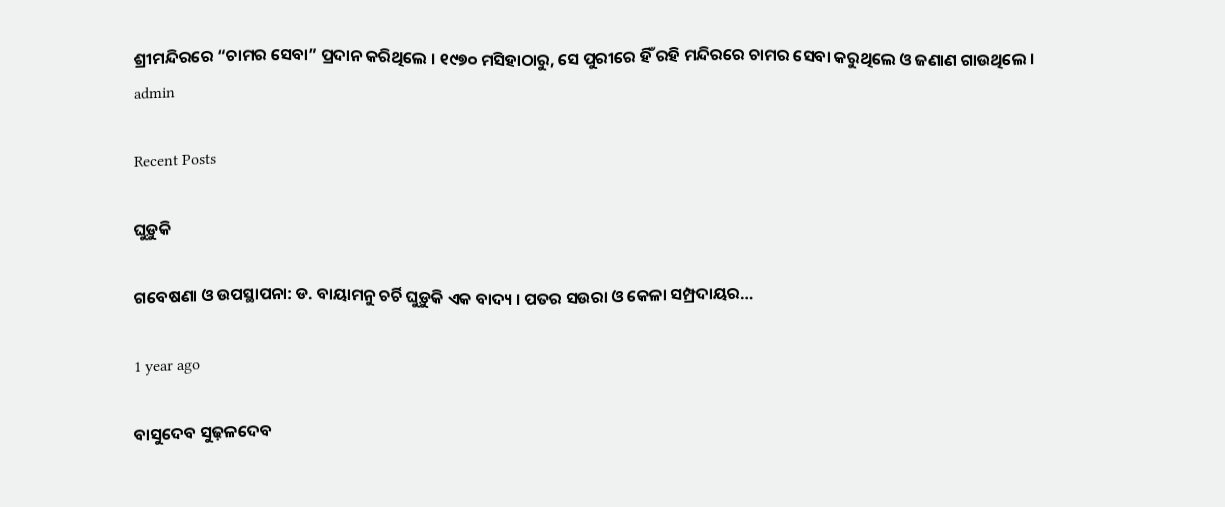ଶ୍ରୀମନ୍ଦିରରେ “ଚାମର ସେବା” ପ୍ରଦାନ କରିଥିଲେ । ୧୯୭୦ ମସିହାଠାରୁ, ସେ ପୁରୀରେ ହିଁ ରହି ମନ୍ଦିରରେ ଚାମର ସେବା କରୁଥିଲେ ଓ ଜଣାଣ ଗାଉଥିଲେ ।
admin

Recent Posts

ଘୁଡ଼ୁକି

ଗବେଷଣା ଓ ଉପସ୍ଥାପନା: ଡ. ବାୟାମନୁ ଚର୍ଚି ଘୁଡ଼ୁକି ଏକ ବାଦ୍ୟ । ପତର ସଉରା ଓ କେଳା ସମ୍ପ୍ରଦାୟର…

1 year ago

ବାସୁଦେବ ସୁଢ଼ଳଦେବ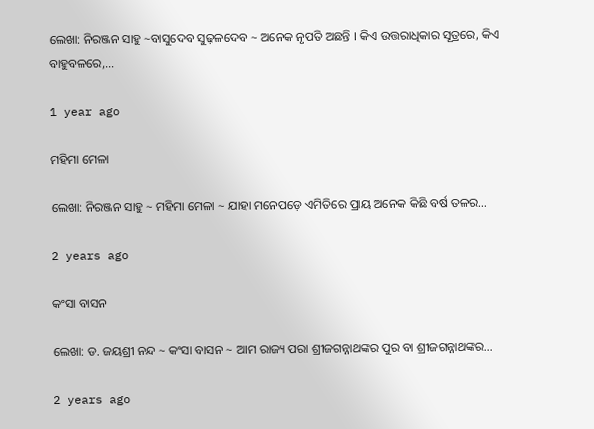ଲେଖା: ନିରଞ୍ଜନ ସାହୁ ~ବାସୁଦେବ ସୁଢ଼ଳଦେବ ~ ଅନେକ ନୃପତି ଅଛନ୍ତି । କିଏ ଉତ୍ତରାଧିକାର ସୂତ୍ରରେ, କିଏ ବାହୁବଳରେ,…

1 year ago

ମହିମା ମେଳା

ଲେଖା: ନିରଞ୍ଜନ ସାହୁ ~ ମହିମା ମେଳା ~ ଯାହା ମନେପଡ଼େ ଏମିତିରେ ପ୍ରାୟ ଅନେକ କିଛି ବର୍ଷ ତଳର…

2 years ago

କଂସା ବାସନ

ଲେଖା: ଡ. ଜୟଶ୍ରୀ ନନ୍ଦ ~ କଂସା ବାସନ ~ ଆମ ରାଜ୍ୟ ପରା ଶ୍ରୀଜଗନ୍ନାଥଙ୍କର ପୁର ବା ଶ୍ରୀଜଗନ୍ନାଥଙ୍କର…

2 years ago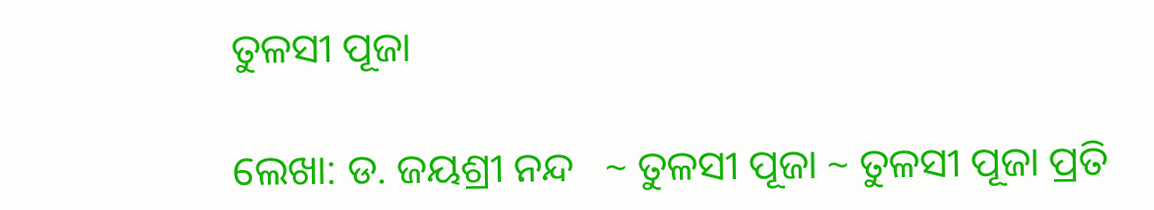ତୁଳସୀ ପୂଜା

ଲେଖା: ଡ. ଜୟଶ୍ରୀ ନନ୍ଦ   ~ ତୁଳସୀ ପୂଜା ~ ତୁଳସୀ ପୂଜା ପ୍ରତି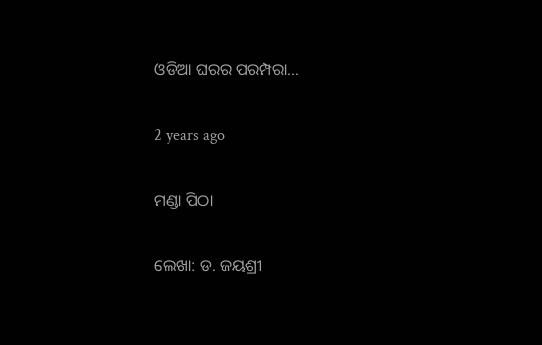ଓଡିଆ ଘରର ପରମ୍ପରା…

2 years ago

ମଣ୍ଡା ପିଠା

ଲେଖା: ଡ. ଜୟଶ୍ରୀ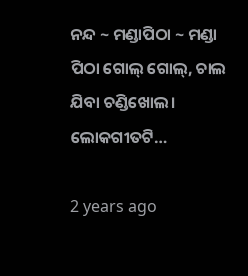ନନ୍ଦ ~ ମଣ୍ଡାପିଠା ~ ମଣ୍ଡା ପିଠା ଗୋଲ୍ ଗୋଲ୍, ଚାଲ ଯିବା ଚଣ୍ଡିଖୋଲ। ଲୋକଗୀତଟି…

2 years ago